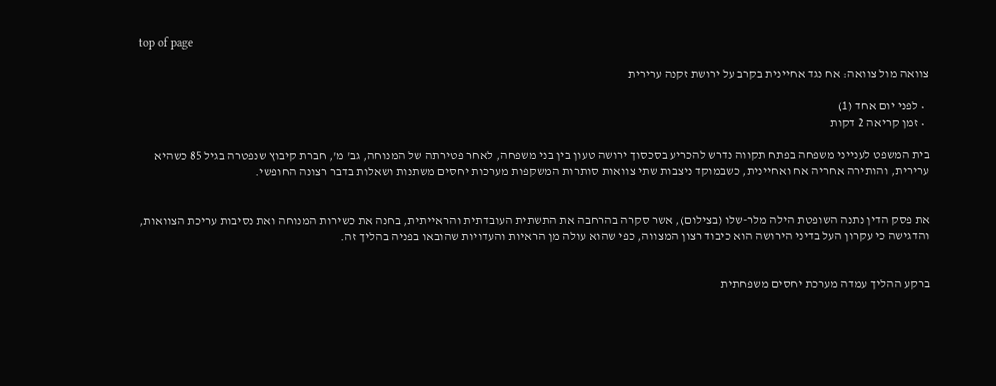top of page

צוואה מול צוואה: אח נגד אחיינית בקרב על ירושת זקנה ערירית

  • לפני יום אחד (1)
  • זמן קריאה 2 דקות

בית המשפט לענייני משפחה בפתח תקווה נדרש להכריע בסכסוך ירושה טעון בין בני משפחה, לאחר פטירתה של המנוחה, גב' מ', חברת קיבוץ שנפטרה בגיל 85 כשהיא ערירית, והותירה אחריה אח ואחיינית, כשבמוקד ניצבות שתי צוואות סותרות המשקפות מערכות יחסים משתנות ושאלות בדבר רצונה החופשי.


את פסק הדין נתנה השופטת הילה מלר-שלו (בצילום), אשר סקרה בהרחבה את התשתית העובדתית והראייתית, בחנה את כשירות המנוחה ואת נסיבות עריכת הצוואות, והדגישה כי עקרון העל בדיני הירושה הוא כיבוד רצון המצווה, כפי שהוא עולה מן הראיות והעדויות שהובאו בפניה בהליך זה.


ברקע ההליך עמדה מערכת יחסים משפחתית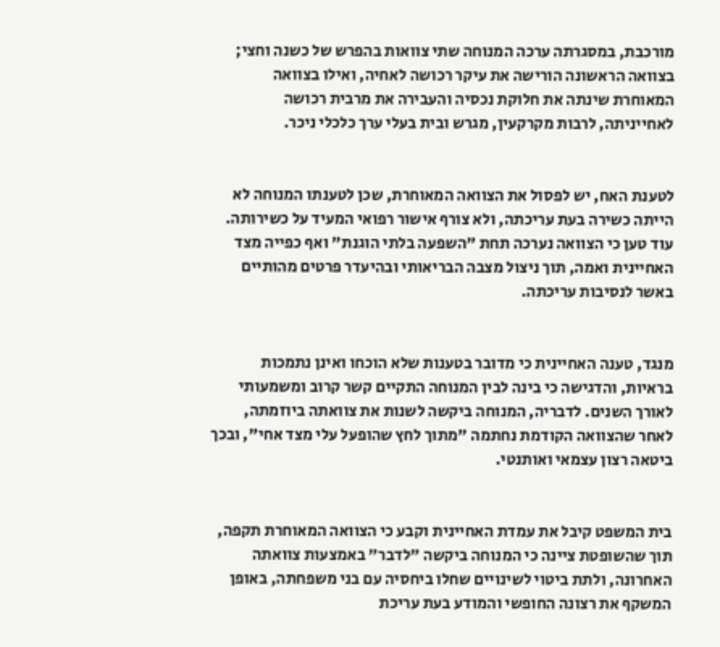מורכבת, במסגרתה ערכה המנוחה שתי צוואות בהפרש של כשנה וחצי; בצוואה הראשונה הורישה את עיקר רכושה לאחיה, ואילו בצוואה המאוחרת שינתה את חלוקת נכסיה והעבירה את מרבית רכושה לאחייניתה, לרבות מקרקעין, מגרש ובית בעלי ערך כלכלי ניכר.


לטענת האח, יש לפסול את הצוואה המאוחרת, שכן לטענתו המנוחה לא הייתה כשירה בעת עריכתה, ולא צורף אישור רפואי המעיד על כשירותה. עוד טען כי הצוואה נערכה תחת "השפעה בלתי הוגנת" ואף כפייה מצד האחיינית ואמה, תוך ניצול מצבה הבריאותי ובהיעדר פרטים מהותיים באשר לנסיבות עריכתה.


מנגד, טענה האחיינית כי מדובר בטענות שלא הוכחו ואינן נתמכות בראיות, והדגישה כי בינה לבין המנוחה התקיים קשר קרוב ומשמעותי לאורך השנים. לדבריה, המנוחה ביקשה לשנות את צוואתה ביוזמתה, לאחר שהצוואה הקודמת נחתמה "מתוך לחץ שהופעל עלי מצד אחי", ובכך ביטאה רצון עצמאי ואותנטי.


בית המשפט קיבל את עמדת האחיינית וקבע כי הצוואה המאוחרת תקפה, תוך שהשופטת ציינה כי המנוחה ביקשה "לדבר" באמצעות צוואתה האחרונה, ולתת ביטוי לשינויים שחלו ביחסיה עם בני משפחתה, באופן המשקף את רצונה החופשי והמודע בעת עריכת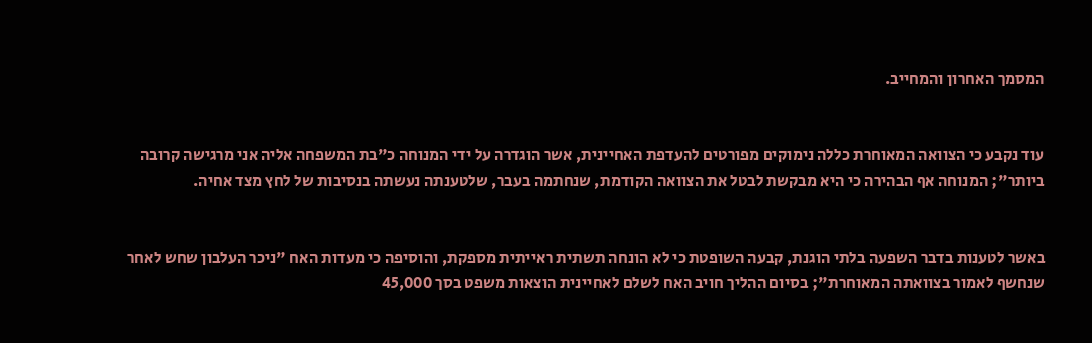המסמך האחרון והמחייב.


עוד נקבע כי הצוואה המאוחרת כללה נימוקים מפורטים להעדפת האחיינית, אשר הוגדרה על ידי המנוחה כ"בת המשפחה אליה אני מרגישה קרובה ביותר"; המנוחה אף הבהירה כי היא מבקשת לבטל את הצוואה הקודמת, שנחתמה בעבר, שלטענתה נעשתה בנסיבות של לחץ מצד אחיה.


באשר לטענות בדבר השפעה בלתי הוגנת, קבעה השופטת כי לא הונחה תשתית ראייתית מספקת, והוסיפה כי מעדות האח "ניכר העלבון שחש לאחר שנחשף לאמור בצוואתה המאוחרת"; בסיום ההליך חויב האח לשלם לאחיינית הוצאות משפט בסך 45,000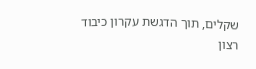שקלים, תוך הדגשת עקרון כיבוד רצון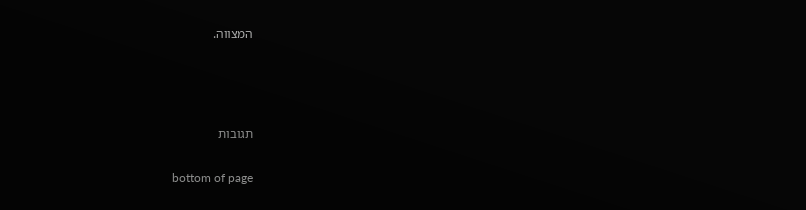המצווה.






תגובות


bottom of page